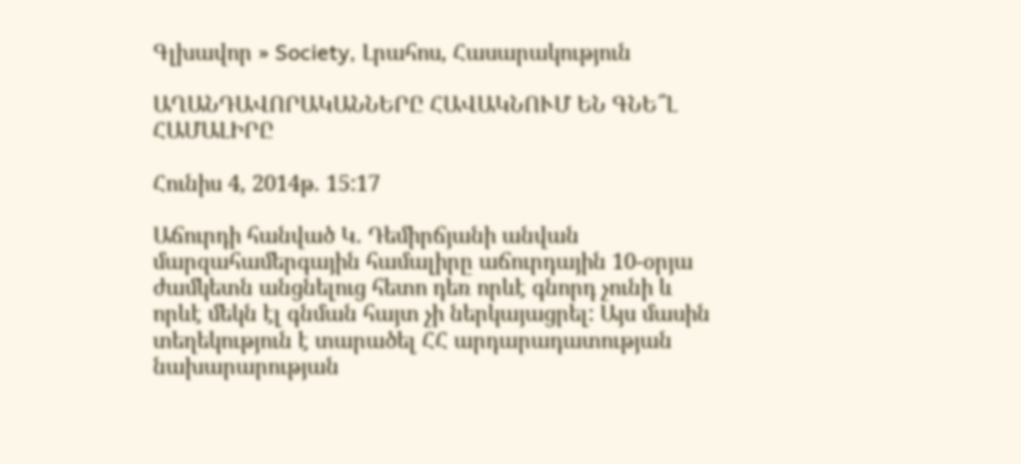Գլխավոր » Society, Լրահոս, Հասարակություն

ԱՂԱՆԴԱՎՈՐԱԿԱՆՆԵՐԸ ՀԱՎԱԿՆՈՒՄ ԵՆ ԳՆԵ՞Լ ՀԱՄԱԼԻՐԸ

Հունիս 4, 2014թ. 15:17

Աճուրդի հանված Կ. Դեմիրճյանի անվան մարզահամերգային համալիրը աճուրդային 10-օրյա ժամկետն անցնելուց հետո դեռ որևէ գնորդ չունի և որևէ մեկն էլ գնման հայտ չի ներկայացրել: Այս մասին տեղեկություն է տարածել ՀՀ արդարադատության նախարարության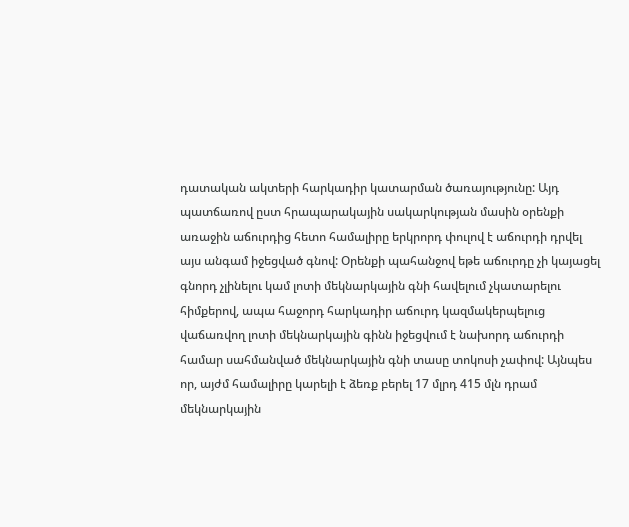դատական ակտերի հարկադիր կատարման ծառայությունը: Այդ պատճառով ըստ հրապարակային սակարկության մասին օրենքի առաջին աճուրդից հետո համալիրը երկրորդ փուլով է աճուրդի դրվել այս անգամ իջեցված գնով: Օրենքի պահանջով եթե աճուրդը չի կայացել գնորդ չլինելու կամ լոտի մեկնարկային գնի հավելում չկատարելու հիմքերով, ապա հաջորդ հարկադիր աճուրդ կազմակերպելուց վաճառվող լոտի մեկնարկային գինն իջեցվում է նախորդ աճուրդի համար սահմանված մեկնարկային գնի տասը տոկոսի չափով: Այնպես որ, այժմ համալիրը կարելի է ձեռք բերել 17 մլրդ 415 մլն դրամ մեկնարկային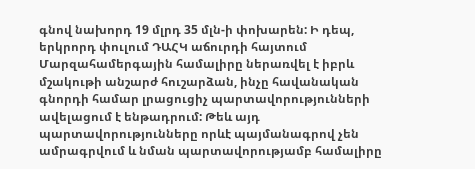գնով նախորդ 19 մլրդ 35 մլն-ի փոխարեն: Ի դեպ, երկրորդ փուլում ԴԱՀԿ աճուրդի հայտում Մարզահամերգային համալիրը ներառվել է իբրև մշակութի անշարժ հուշարձան, ինչը հավանական գնորդի համար լրացուցիչ պարտավորությունների ավելացում է ենթադրում: Թեև այդ պարտավորությունները որևէ պայմանագրով չեն ամրագրվում և նման պարտավորությամբ համալիրը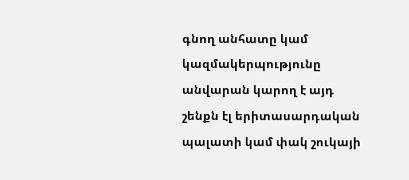գնող անհատը կամ կազմակերպությունը անվարան կարող է այդ շենքն էլ երիտասարդական պալատի կամ փակ շուկայի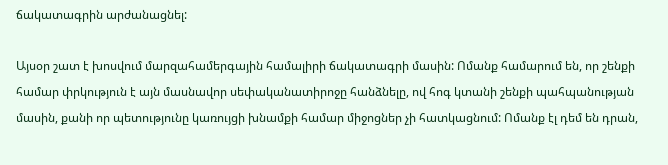ճակատագրին արժանացնել:

Այսօր շատ է խոսվում մարզահամերգային համալիրի ճակատագրի մասին: Ոմանք համարում են, որ շենքի համար փրկություն է այն մասնավոր սեփականատիրոջը հանձնելը, ով հոգ կտանի շենքի պահպանության մասին, քանի որ պետությունը կառույցի խնամքի համար միջոցներ չի հատկացնում: Ոմանք էլ դեմ են դրան,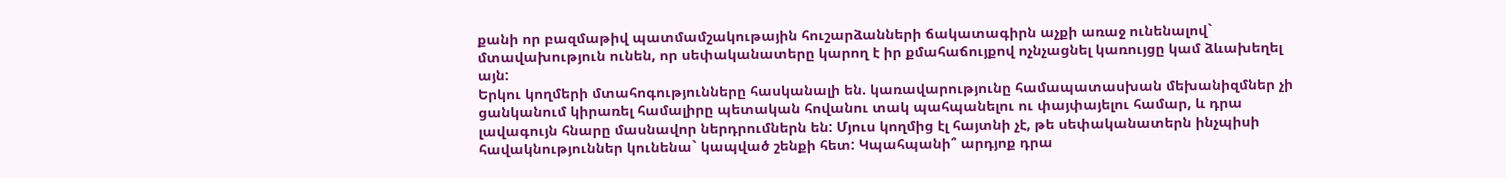քանի որ բազմաթիվ պատմամշակութային հուշարձանների ճակատագիրն աչքի առաջ ունենալով` մտավախություն ունեն, որ սեփականատերը կարող է իր քմահաճույքով ոչնչացնել կառույցը կամ ձևախեղել այն:
Երկու կողմերի մտահոգությունները հասկանալի են. կառավարությունը համապատասխան մեխանիզմներ չի ցանկանում կիրառել համալիրը պետական հովանու տակ պահպանելու ու փայփայելու համար, և դրա լավագույն հնարը մասնավոր ներդրումներն են: Մյուս կողմից էլ հայտնի չէ, թե սեփականատերն ինչպիսի հավակնություններ կունենա` կապված շենքի հետ: Կպահպանի՞ արդյոք դրա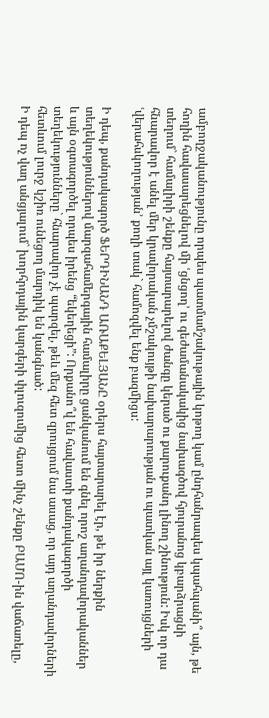ամբողջականությունը որպես պատմամշակութային կոթող կամ ընդհանրապես կպահպանի՞ այն, թե հողին հավասարեցնելով մի ՙցնցող՚ ու գեժամանակակից նախագծով հյուրանոց կբարձրացնի տեղում` համալիրի շենքը հայտարարելով ժանգը կերած ու քարուքանդ լինող շինություն: Իսկ որ դա հնարավոր է անել մեր կրավորական չմշակույթի նախարարության ու պատկան այլ կառույցների ՙվերահսկողության՚ քողի տակ` համոզվել ենք բազմիցս:

Ի դեպ, քանդակագործ ՖԵՐԴԻՆԱՆԴ ԱՌԱՔԵԼՅԱՆԸ օրերս հայտարարել էր, թե իր ներքին տեղեկություններով մարզահամերգային համալիրը ցանկանում են գնել որոշ աղանդավորականներ և այն օգտագործել որպես իրենց “եկեղեցի”: Որքանո՞վ են հավաստի քանդակագործի տեղեկությունները` հնարավոր չէ պարզել, թեև մեզ հետ զրույցում նա ասաց, որ այդ աղանդավորների հետևում լուրջ կշիռ ունեցող մարդիկ են կանգնած:
Ի դեպ ոչ վաղ անցյալում` խորհրդային կարգերի փլուզումից հետո մինչ շենքը ԲԱՄՈ-ին վաճառելը,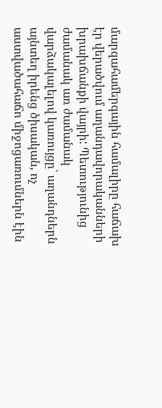մարզահամերգային համալիրը հաճախ էր վերածվում աղանդավորականների խրախճանքի վայրի: Պետությունից ժամանակ առ ժամանակ վարձակալելով կառույցը` աղանդներն այնտեղ իրենց ծիսական, ոչ աստվածահաճո միջոցառումներն էին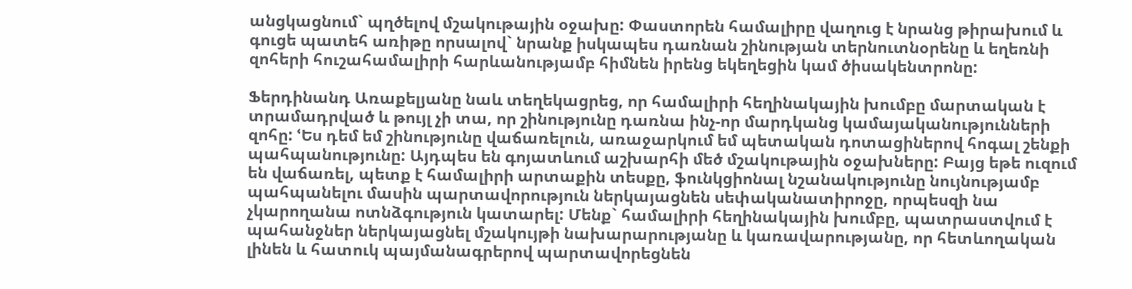անցկացնում` պղծելով մշակութային օջախը: Փաստորեն համալիրը վաղուց է նրանց թիրախում և գուցե պատեհ առիթը որսալով` նրանք իսկապես դառնան շինության տերնուտնօրենը և եղեռնի զոհերի հուշահամալիրի հարևանությամբ հիմնեն իրենց եկեղեցին կամ ծիսակենտրոնը:

Ֆերդինանդ Առաքելյանը նաև տեղեկացրեց, որ համալիրի հեղինակային խումբը մարտական է տրամադրված և թույլ չի տա, որ շինությունը դառնա ինչ-որ մարդկանց կամայականությունների զոհը: ՙԵս դեմ եմ շինությունը վաճառելուն, առաջարկում եմ պետական դոտացիներով հոգալ շենքի պահպանությունը: Այդպես են գոյատևում աշխարհի մեծ մշակութային օջախները: Բայց եթե ուզում են վաճառել, պետք է համալիրի արտաքին տեսքը, ֆունկցիոնալ նշանակությունը նույնությամբ պահպանելու մասին պարտավորություն ներկայացնեն սեփականատիրոջը, որպեսզի նա չկարողանա ոտնձգություն կատարել: Մենք` համալիրի հեղինակային խումբը, պատրաստվում է պահանջներ ներկայացնել մշակույթի նախարարությանը և կառավարությանը, որ հետևողական լինեն և հատուկ պայմանագրերով պարտավորեցնեն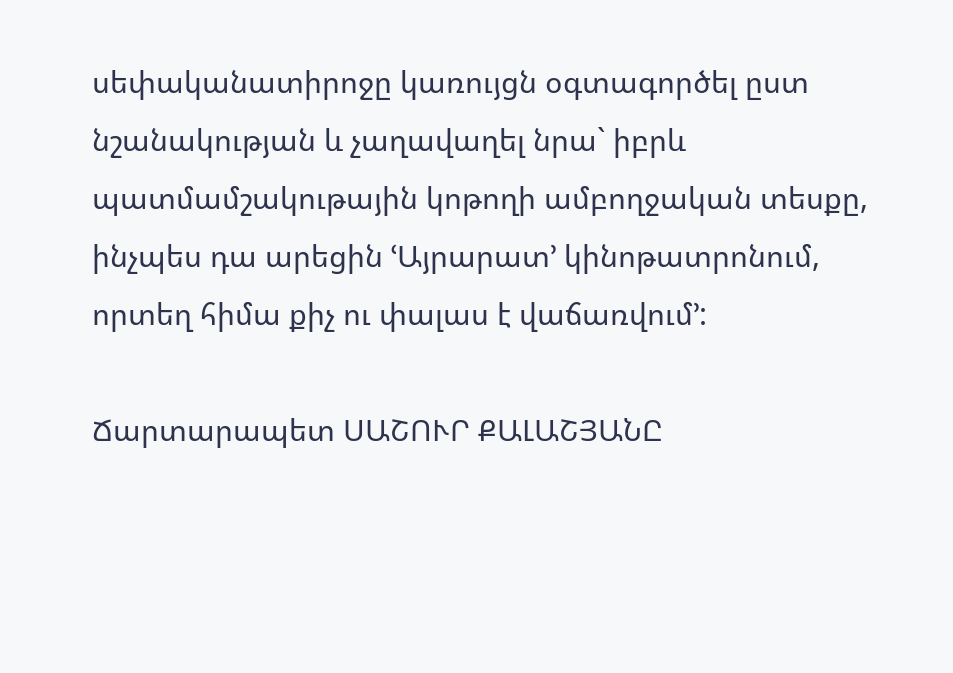սեփականատիրոջը կառույցն օգտագործել ըստ նշանակության և չաղավաղել նրա` իբրև պատմամշակութային կոթողի ամբողջական տեսքը, ինչպես դա արեցին ՙԱյրարատ՚ կինոթատրոնում, որտեղ հիմա քիչ ու փալաս է վաճառվում՚:

Ճարտարապետ ՍԱՇՈՒՐ ՔԱԼԱՇՅԱՆԸ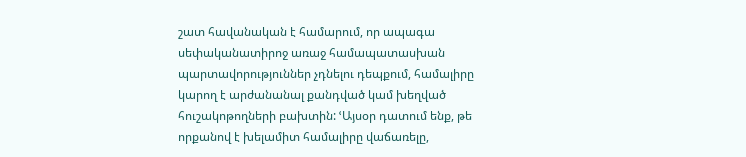շատ հավանական է համարում, որ ապագա սեփականատիրոջ առաջ համապատասխան պարտավորություններ չդնելու դեպքում, համալիրը կարող է արժանանալ քանդված կամ խեղված հուշակոթողների բախտին: ՙԱյսօր դատում ենք, թե որքանով է խելամիտ համալիրը վաճառելը,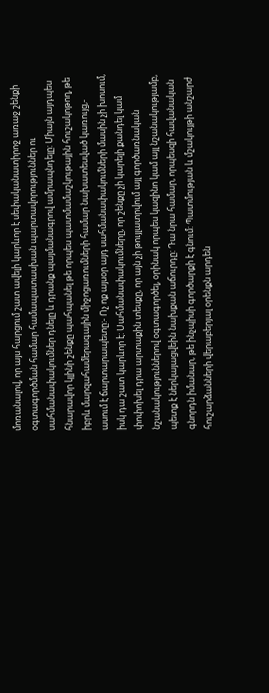մոռանալով, որ այս հարցում շատ ավելի կարևոր է սեփականատիրոջ առաջ շենքի օգտագործման համար համապատասխան պարտավորություններ ու սահմանափակումներ դնելը և դրանք պայմանագրով ամրապնդելը: Միայն այդպես հնարավոր կլինի շենքը պահպանել թե որպես պատմամաշկութային հուշակոթող, թե իբրև մարզահամերագային միջոցառումների համար նախատեսված կառույց,- ասում է ճարտարապետը:- Ոչ ոք այսօր այդ սահմանափակումների մասին չի խոսում, իսկ դա շատ կարևոր է: Սահմանափակումները, որ շենքը չի կարելի քանդել կամ փոփոխել դրա արտաքին տեսքը, որ այն չի թույլատրվում այլ գործառնական նշանակություններով օգտագործել, օրինակ որպես կազինո կամ այլ նշանակությամբ, պետք է ներկայացվեին նախքան աճուրդը: Դա նրա համար, որպեսզի հավանական գնորդն իմանար, թե ինչպիսի գործարքի է գնում: Պատմության և մշակույթի անշարժ հուշարձանների վերաբերյալ օրենքն արդեն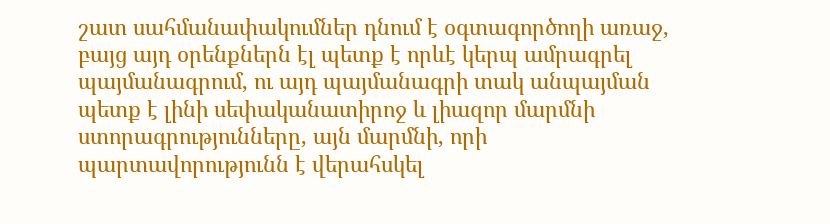շատ սահմանափակումներ դնում է օգտագործողի առաջ, բայց այդ օրենքներն էլ պետք է որևէ կերպ ամրագրել պայմանագրում, ու այդ պայմանագրի տակ անպայման պետք է լինի սեփականատիրոջ և լիազոր մարմնի ստորագրությունները, այն մարմնի, որի պարտավորությունն է վերահսկել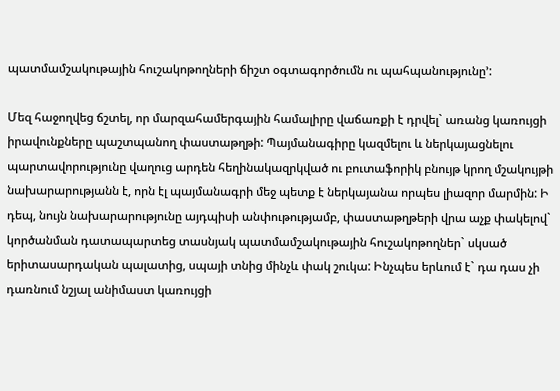պատմամշակութային հուշակոթողների ճիշտ օգտագործումն ու պահպանությունը՚:

Մեզ հաջողվեց ճշտել, որ մարզահամերգային համալիրը վաճառքի է դրվել` առանց կառույցի իրավունքները պաշտպանող փաստաթղթի: Պայմանագիրը կազմելու և ներկայացնելու պարտավորությունը վաղուց արդեն հեղինակազրկված ու բուտաֆորիկ բնույթ կրող մշակույթի նախարարությանն է, որն էլ պայմանագրի մեջ պետք է ներկայանա որպես լիազոր մարմին: Ի դեպ, նույն նախարարությունը այդպիսի անփութությամբ, փաստաթղթերի վրա աչք փակելով` կործանման դատապարտեց տասնյակ պատմամշակութային հուշակոթողներ` սկսած երիտասարդական պալատից, սպայի տնից մինչև փակ շուկա: Ինչպես երևում է` դա դաս չի դառնում նշյալ անիմաստ կառույցի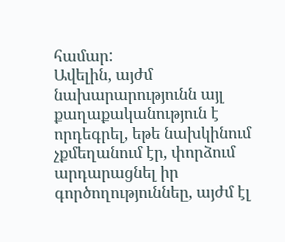համար:
Ավելին, այժմ նախարարությունն այլ քաղաքականություն է որդեգրել, եթե նախկինում չքմեղանում էր, փորձում արդարացնել իր գործողություննեը, այժմ էլ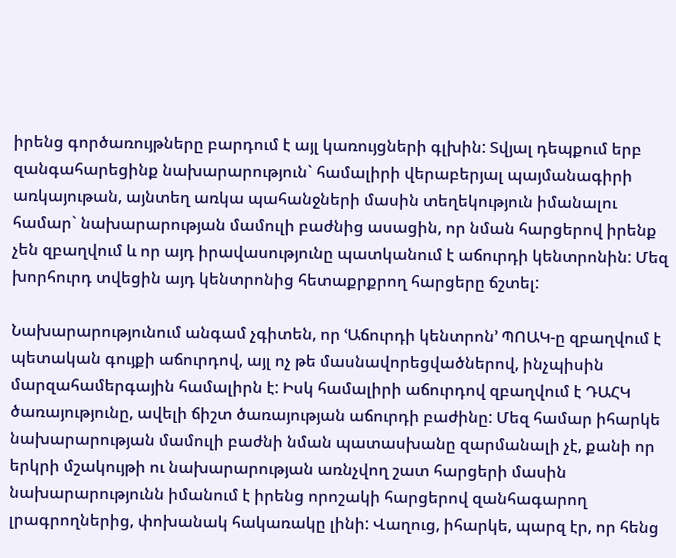իրենց գործառույթները բարդում է այլ կառույցների գլխին: Տվյալ դեպքում երբ զանգահարեցինք նախարարություն` համալիրի վերաբերյալ պայմանագիրի առկայութան, այնտեղ առկա պահանջների մասին տեղեկություն իմանալու համար` նախարարության մամուլի բաժնից ասացին, որ նման հարցերով իրենք չեն զբաղվում և որ այդ իրավասությունը պատկանում է աճուրդի կենտրոնին: Մեզ խորհուրդ տվեցին այդ կենտրոնից հետաքրքրող հարցերը ճշտել:

Նախարարությունում անգամ չգիտեն, որ ՙԱճուրդի կենտրոն՚ ՊՈԱԿ-ը զբաղվում է պետական գույքի աճուրդով, այլ ոչ թե մասնավորեցվածներով, ինչպիսին մարզահամերգային համալիրն է: Իսկ համալիրի աճուրդով զբաղվում է ԴԱՀԿ ծառայությունը, ավելի ճիշտ ծառայության աճուրդի բաժինը: Մեզ համար իհարկե նախարարության մամուլի բաժնի նման պատասխանը զարմանալի չէ, քանի որ երկրի մշակույթի ու նախարարության առնչվող շատ հարցերի մասին նախարարությունն իմանում է իրենց որոշակի հարցերով զանհագարող լրագրողներից, փոխանակ հակառակը լինի: Վաղուց, իհարկե, պարզ էր, որ հենց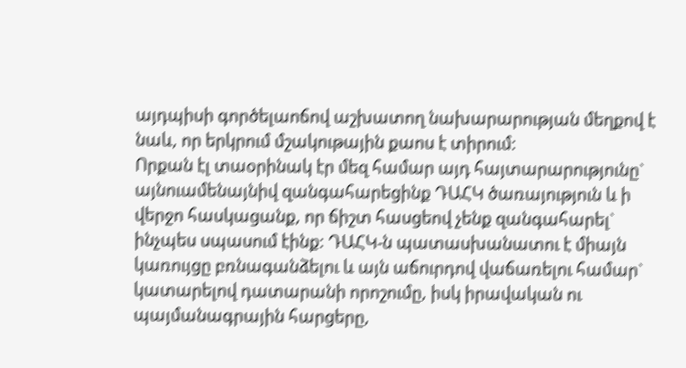այդպիսի գործելաոճով աշխատող նախարարության մեղքով է նաև, որ երկրում մշակութային քաոս է տիրում:
Որքան էլ տաօրինակ էր մեզ համար այդ հայտարարությունը` այնուամենայնիվ զանգահարեցինք ԴԱՀԿ ծառայություն և ի վերջո հասկացանք, որ ճիշտ հասցեով չենք զանգահարել` ինչպես սպասում էինք: ԴԱՀԿ-ն պատասխանատու է միայն կառույցը բռնագանձելու և այն աճուրդով վաճառելու համար` կատարելով դատարանի որոշումը, իսկ իրավական ու պայմանագրային հարցերը,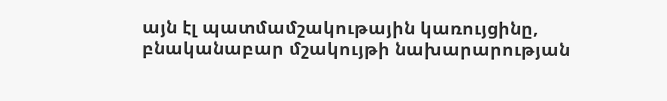այն էլ պատմամշակութային կառույցինը, բնականաբար մշակույթի նախարարության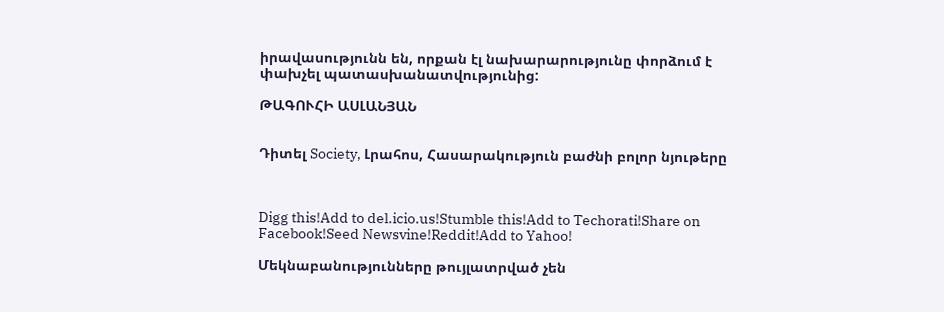իրավասությունն են, որքան էլ նախարարությունը փորձում է փախչել պատասխանատվությունից:

ԹԱԳՈՒՀԻ ԱՍԼԱՆՅԱՆ


Դիտել Society, Լրահոս, Հասարակություն բաժնի բոլոր նյութերը



Digg this!Add to del.icio.us!Stumble this!Add to Techorati!Share on Facebook!Seed Newsvine!Reddit!Add to Yahoo!

Մեկնաբանությունները թույլատրված չեն